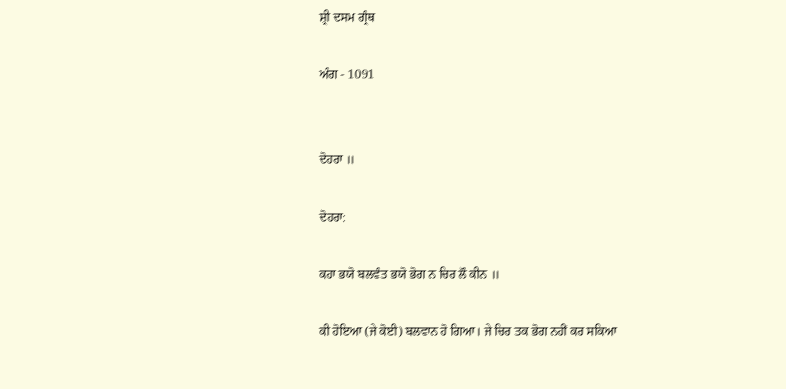ਸ਼੍ਰੀ ਦਸਮ ਗ੍ਰੰਥ

ਅੰਗ - 1091


ਦੋਹਰਾ ॥

ਦੋਹਰਾ:

ਕਹਾ ਭਯੋ ਬਲਵੰਤ ਭਯੋ ਭੋਗ ਨ ਚਿਰ ਲੌ ਕੀਨ ॥

ਕੀ ਹੋਇਆ (ਜੇ ਕੋਈ) ਬਲਵਾਨ ਹੋ ਗਿਆ। ਜੇ ਚਿਰ ਤਕ ਭੋਗ ਨਹੀਂ ਕਰ ਸਕਿਆ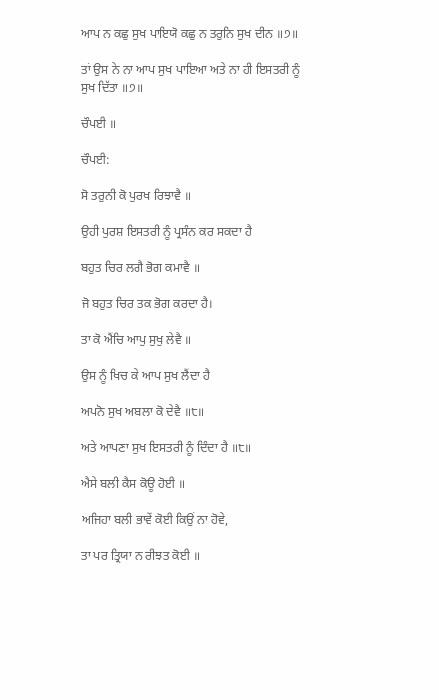ਆਪ ਨ ਕਛੁ ਸੁਖ ਪਾਇਯੋ ਕਛੁ ਨ ਤਰੁਨਿ ਸੁਖ ਦੀਨ ॥੭॥

ਤਾਂ ਉਸ ਨੇ ਨਾ ਆਪ ਸੁਖ ਪਾਇਆ ਅਤੇ ਨਾ ਹੀ ਇਸਤਰੀ ਨੂੰ ਸੁਖ ਦਿੱਤਾ ॥੭॥

ਚੌਪਈ ॥

ਚੌਪਈ:

ਸੋ ਤਰੁਨੀ ਕੋ ਪੁਰਖ ਰਿਝਾਵੈ ॥

ਉਹੀ ਪੁਰਸ਼ ਇਸਤਰੀ ਨੂੰ ਪ੍ਰਸੰਨ ਕਰ ਸਕਦਾ ਹੈ

ਬਹੁਤ ਚਿਰ ਲਗੈ ਭੋਗ ਕਮਾਵੈ ॥

ਜੋ ਬਹੁਤ ਚਿਰ ਤਕ ਭੋਗ ਕਰਦਾ ਹੈ।

ਤਾ ਕੋ ਐਂਚਿ ਆਪੁ ਸੁਖੁ ਲੇਵੈ ॥

ਉਸ ਨੂੰ ਖਿਚ ਕੇ ਆਪ ਸੁਖ ਲੈਂਦਾ ਹੈ

ਅਪਨੋ ਸੁਖ ਅਬਲਾ ਕੋ ਦੇਵੈ ॥੮॥

ਅਤੇ ਆਪਣਾ ਸੁਖ ਇਸਤਰੀ ਨੂੰ ਦਿੰਦਾ ਹੈ ॥੮॥

ਐਸੇ ਬਲੀ ਕੈਸ ਕੋਊ ਹੋਈ ॥

ਅਜਿਹਾ ਬਲੀ ਭਾਵੇਂ ਕੋਈ ਕਿਉਂ ਨਾ ਹੋਵੇ,

ਤਾ ਪਰ ਤ੍ਰਿਯਾ ਨ ਰੀਝਤ ਕੋਈ ॥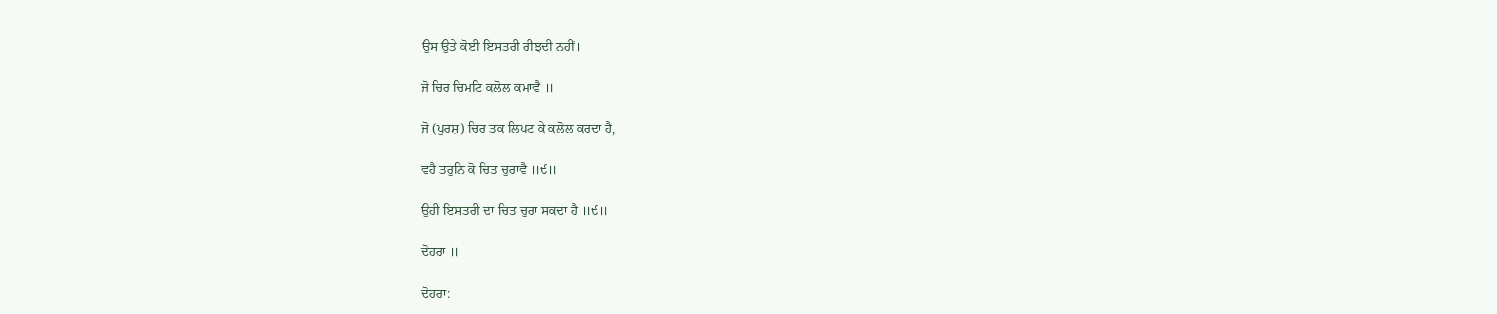ਉਸ ਉਤੇ ਕੋਈ ਇਸਤਰੀ ਰੀਝਦੀ ਨਹੀਂ।

ਜੋ ਚਿਰ ਚਿਮਟਿ ਕਲੋਲ ਕਮਾਵੈ ॥

ਜੋ (ਪੁਰਸ਼) ਚਿਰ ਤਕ ਲਿਪਟ ਕੇ ਕਲੋਲ ਕਰਦਾ ਹੈ,

ਵਹੈ ਤਰੁਨਿ ਕੋ ਚਿਤ ਚੁਰਾਵੈ ॥੯॥

ਉਹੀ ਇਸਤਰੀ ਦਾ ਚਿਤ ਚੁਰਾ ਸਕਦਾ ਹੈ ॥੯॥

ਦੋਹਰਾ ॥

ਦੋਹਰਾ: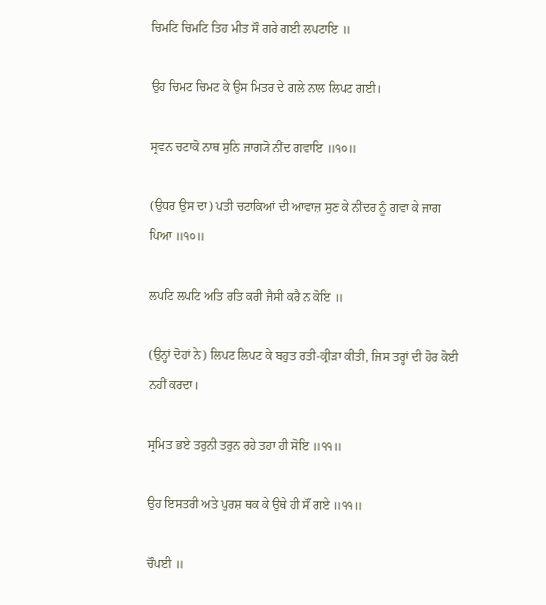ਚਿਮਟਿ ਚਿਮਟਿ ਤਿਹ ਮੀਤ ਸੌ ਗਰੇ ਗਈ ਲਪਟਾਇ ॥

ਉਹ ਚਿਮਟ ਚਿਮਟ ਕੇ ਉਸ ਮਿਤਰ ਦੇ ਗਲੇ ਨਾਲ ਲਿਪਟ ਗਈ।

ਸ੍ਰਵਨ ਚਟਾਕੋ ਨਾਥ ਸੁਨਿ ਜਾਗ੍ਯੋ ਨੀਂਦ ਗਵਾਇ ॥੧੦॥

(ਉਧਰ ਉਸ ਦਾ) ਪਤੀ ਚਟਾਕਿਆਂ ਦੀ ਆਵਾਜ਼ ਸੁਣ ਕੇ ਨੀਂਦਰ ਨੂੰ ਗਵਾ ਕੇ ਜਾਗ ਪਿਆ ॥੧੦॥

ਲਪਟਿ ਲਪਟਿ ਅਤਿ ਰਤਿ ਕਰੀ ਜੈਸੀ ਕਰੈ ਨ ਕੋਇ ॥

(ਉਨ੍ਹਾਂ ਦੋਹਾਂ ਨੇ) ਲਿਪਟ ਲਿਪਟ ਕੇ ਬਹੁਤ ਰਤੀ-ਕ੍ਰੀੜਾ ਕੀਤੀ, ਜਿਸ ਤਰ੍ਹਾਂ ਦੀ ਹੋਰ ਕੋਈ ਨਹੀਂ ਕਰਦਾ।

ਸ੍ਰਮਿਤ ਭਏ ਤਰੁਨੀ ਤਰੁਨ ਰਹੇ ਤਹਾ ਹੀ ਸੋਇ ॥੧੧॥

ਉਹ ਇਸਤਰੀ ਅਤੇ ਪੁਰਸ਼ ਥਕ ਕੇ ਉਥੇ ਹੀ ਸੌਂ ਗਏ ॥੧੧॥

ਚੌਪਈ ॥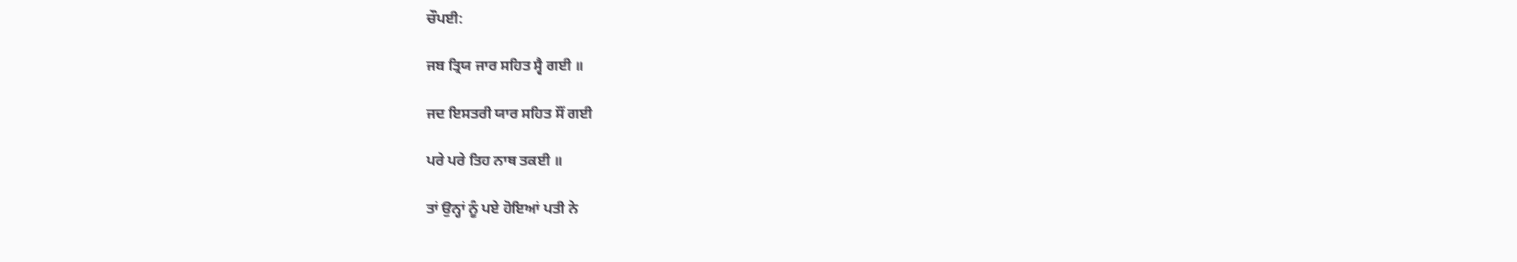ਚੌਪਈ:

ਜਬ ਤ੍ਰਿਯ ਜਾਰ ਸਹਿਤ ਸ੍ਵੈ ਗਈ ॥

ਜਦ ਇਸਤਰੀ ਯਾਰ ਸਹਿਤ ਸੌਂ ਗਈ

ਪਰੇ ਪਰੇ ਤਿਹ ਨਾਥ ਤਕਈ ॥

ਤਾਂ ਉਨ੍ਹਾਂ ਨੂੰ ਪਏ ਹੋਇਆਂ ਪਤੀ ਨੇ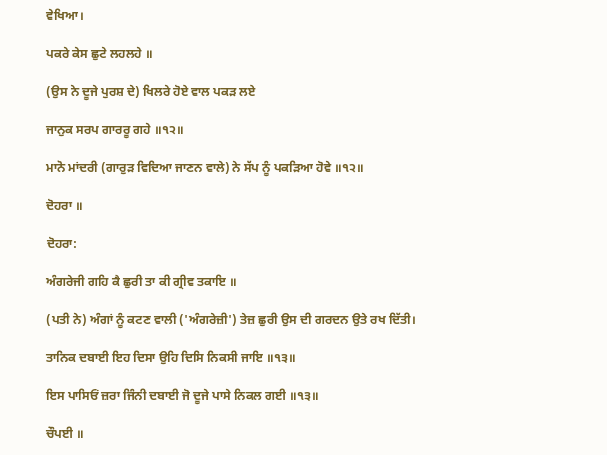ਵੇਖਿਆ।

ਪਕਰੇ ਕੇਸ ਛੁਟੇ ਲਹਲਹੇ ॥

(ਉਸ ਨੇ ਦੂਜੇ ਪੁਰਸ਼ ਦੇ) ਖਿਲਰੇ ਹੋਏ ਵਾਲ ਪਕੜ ਲਏ

ਜਾਨੁਕ ਸਰਪ ਗਾਰਰੂ ਗਹੇ ॥੧੨॥

ਮਾਨੋ ਮਾਂਦਰੀ (ਗਾਰੁੜ ਵਿਦਿਆ ਜਾਣਨ ਵਾਲੇ) ਨੇ ਸੱਪ ਨੂੰ ਪਕੜਿਆ ਹੋਵੇ ॥੧੨॥

ਦੋਹਰਾ ॥

ਦੋਹਰਾ:

ਅੰਗਰੇਜੀ ਗਹਿ ਕੈ ਛੁਰੀ ਤਾ ਕੀ ਗ੍ਰੀਵ ਤਕਾਇ ॥

(ਪਤੀ ਨੇ) ਅੰਗਾਂ ਨੂੰ ਕਟਣ ਵਾਲੀ ('ਅੰਗਰੇਜ਼ੀ') ਤੇਜ਼ ਛੁਰੀ ਉਸ ਦੀ ਗਰਦਨ ਉਤੇ ਰਖ ਦਿੱਤੀ।

ਤਾਨਿਕ ਦਬਾਈ ਇਹ ਦਿਸਾ ਉਹਿ ਦਿਸਿ ਨਿਕਸੀ ਜਾਇ ॥੧੩॥

ਇਸ ਪਾਸਿਓਂ ਜ਼ਰਾ ਜਿੰਨੀ ਦਬਾਈ ਜੋ ਦੂਜੇ ਪਾਸੇ ਨਿਕਲ ਗਈ ॥੧੩॥

ਚੌਪਈ ॥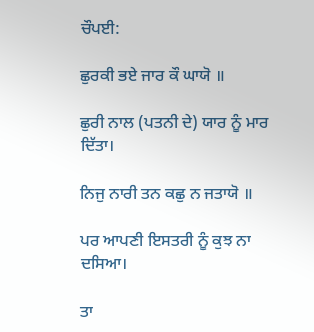ਚੌਪਈ:

ਛੁਰਕੀ ਭਏ ਜਾਰ ਕੌ ਘਾਯੋ ॥

ਛੁਰੀ ਨਾਲ (ਪਤਨੀ ਦੇ) ਯਾਰ ਨੂੰ ਮਾਰ ਦਿੱਤਾ।

ਨਿਜੁ ਨਾਰੀ ਤਨ ਕਛੁ ਨ ਜਤਾਯੋ ॥

ਪਰ ਆਪਣੀ ਇਸਤਰੀ ਨੂੰ ਕੁਝ ਨਾ ਦਸਿਆ।

ਤਾ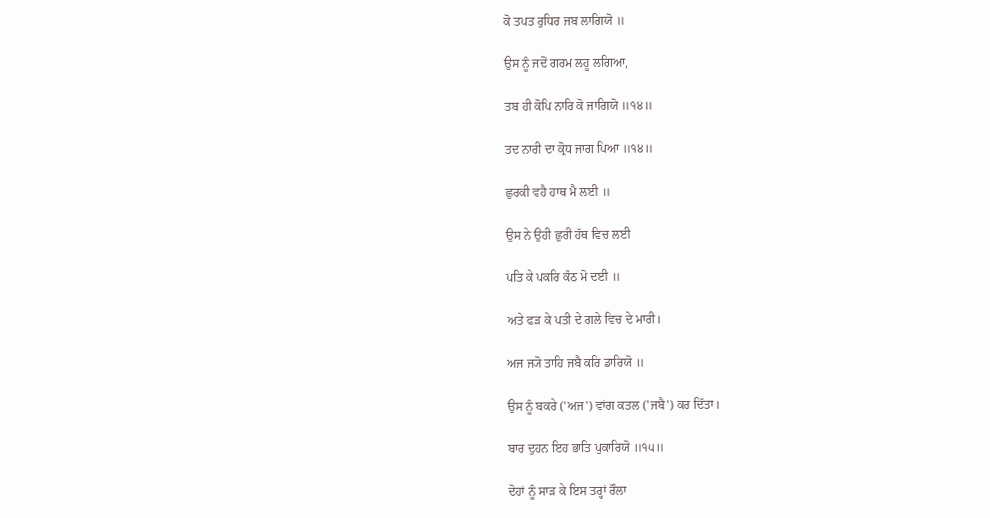ਕੋ ਤਪਤ ਰੁਧਿਰ ਜਬ ਲਾਗਿਯੋ ॥

ਉਸ ਨੂੰ ਜਦੋਂ ਗਰਮ ਲਹੂ ਲਗਿਆ,

ਤਬ ਹੀ ਕੋਪਿ ਨਾਰਿ ਕੋ ਜਾਗਿਯੋ ॥੧੪॥

ਤਦ ਨਾਰੀ ਦਾ ਕ੍ਰੋਧ ਜਾਗ ਪਿਆ ॥੧੪॥

ਛੁਰਕੀ ਵਹੈ ਹਾਥ ਮੈ ਲਈ ॥

ਉਸ ਨੇ ਉਹੀ ਛੁਰੀ ਹੱਥ ਵਿਚ ਲਈ

ਪਤਿ ਕੇ ਪਕਰਿ ਕੰਠ ਮੋ ਦਈ ॥

ਅਤੇ ਫੜ ਕੇ ਪਤੀ ਦੇ ਗਲੇ ਵਿਚ ਦੇ ਮਾਰੀ।

ਅਜ ਜ੍ਯੋ ਤਾਹਿ ਜਬੈ ਕਰਿ ਡਾਰਿਯੋ ॥

ਉਸ ਨੂੰ ਬਕਰੇ ('ਅਜ') ਵਾਂਗ ਕਤਲ ('ਜਬੈ') ਕਰ ਦਿੱਤਾ।

ਬਾਰ ਦੁਹਨ ਇਹ ਭਾਤਿ ਪੁਕਾਰਿਯੋ ॥੧੫॥

ਦੋਹਾਂ ਨੂੰ ਸਾੜ ਕੇ ਇਸ ਤਰ੍ਹਾਂ ਰੌਲਾ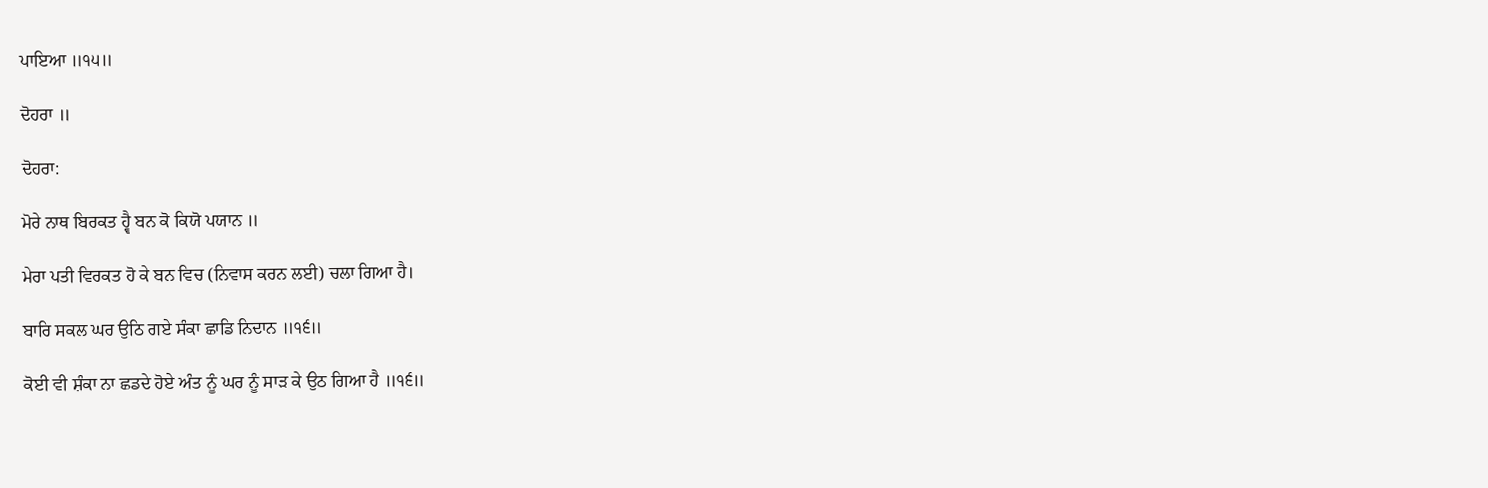ਪਾਇਆ ॥੧੫॥

ਦੋਹਰਾ ॥

ਦੋਹਰਾ:

ਮੋਰੇ ਨਾਥ ਬਿਰਕਤ ਹ੍ਵੈ ਬਨ ਕੋ ਕਿਯੋ ਪਯਾਨ ॥

ਮੇਰਾ ਪਤੀ ਵਿਰਕਤ ਹੋ ਕੇ ਬਨ ਵਿਚ (ਨਿਵਾਸ ਕਰਨ ਲਈ) ਚਲਾ ਗਿਆ ਹੈ।

ਬਾਰਿ ਸਕਲ ਘਰ ਉਠਿ ਗਏ ਸੰਕਾ ਛਾਡਿ ਨਿਦਾਨ ॥੧੬॥

ਕੋਈ ਵੀ ਸ਼ੰਕਾ ਨਾ ਛਡਦੇ ਹੋਏ ਅੰਤ ਨੂੰ ਘਰ ਨੂੰ ਸਾੜ ਕੇ ਉਠ ਗਿਆ ਹੈ ॥੧੬॥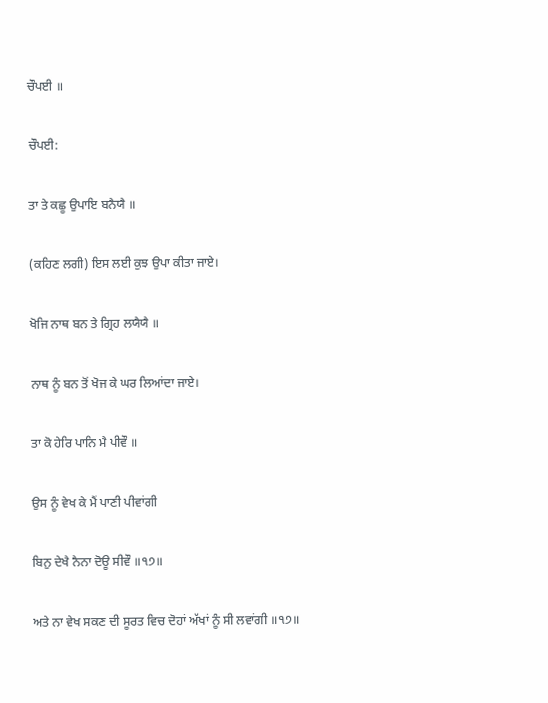ਚੌਪਈ ॥

ਚੌਪਈ:

ਤਾ ਤੇ ਕਛੂ ਉਪਾਇ ਬਨੈਯੈ ॥

(ਕਹਿਣ ਲਗੀ) ਇਸ ਲਈ ਕੁਝ ਉਪਾ ਕੀਤਾ ਜਾਏ।

ਖੋਜਿ ਨਾਥ ਬਨ ਤੇ ਗ੍ਰਿਹ ਲਯੈਯੈ ॥

ਨਾਥ ਨੂੰ ਬਨ ਤੋਂ ਖੋਜ ਕੇ ਘਰ ਲਿਆਂਦਾ ਜਾਏ।

ਤਾ ਕੋ ਹੇਰਿ ਪਾਨਿ ਮੈ ਪੀਵੌ ॥

ਉਸ ਨੂੰ ਵੇਖ ਕੇ ਮੈਂ ਪਾਣੀ ਪੀਵਾਂਗੀ

ਬਿਨੁ ਦੇਖੈ ਨੈਨਾ ਦੋਊ ਸੀਵੌ ॥੧੭॥

ਅਤੇ ਨਾ ਵੇਖ ਸਕਣ ਦੀ ਸੂਰਤ ਵਿਚ ਦੋਹਾਂ ਅੱਖਾਂ ਨੂੰ ਸੀ ਲਵਾਂਗੀ ॥੧੭॥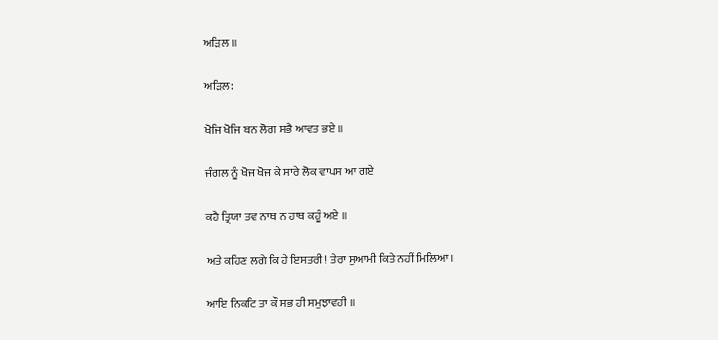ਅੜਿਲ ॥

ਅੜਿਲ:

ਖੋਜਿ ਖੋਜਿ ਬਨ ਲੋਗ ਸਭੈ ਆਵਤ ਭਏ ॥

ਜੰਗਲ ਨੂੰ ਖੋਜ ਖੋਜ ਕੇ ਸਾਰੇ ਲੋਕ ਵਾਪਸ ਆ ਗਏ

ਕਹੈ ਤ੍ਰਿਯਾ ਤਵ ਨਾਥ ਨ ਹਾਥ ਕਹੂੰ ਅਏ ॥

ਅਤੇ ਕਹਿਣ ਲਗੇ ਕਿ ਹੇ ਇਸਤਰੀ! ਤੇਰਾ ਸੁਆਮੀ ਕਿਤੇ ਨਹੀਂ ਮਿਲਿਆ।

ਆਇ ਨਿਕਟਿ ਤਾ ਕੌ ਸਭ ਹੀ ਸਮੁਝਾਵਹੀ ॥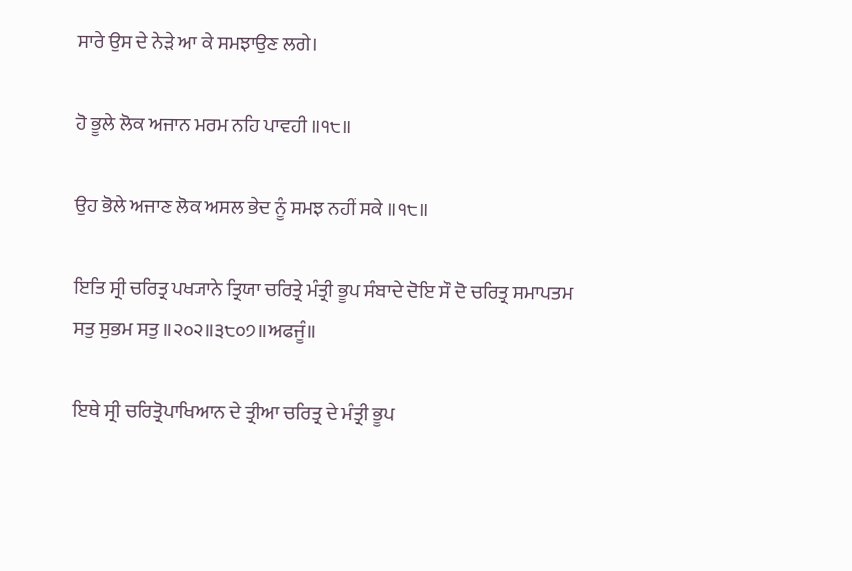ਸਾਰੇ ਉਸ ਦੇ ਨੇੜੇ ਆ ਕੇ ਸਮਝਾਉਣ ਲਗੇ।

ਹੋ ਭੂਲੇ ਲੋਕ ਅਜਾਨ ਮਰਮ ਨਹਿ ਪਾਵਹੀ ॥੧੮॥

ਉਹ ਭੋਲੇ ਅਜਾਣ ਲੋਕ ਅਸਲ ਭੇਦ ਨੂੰ ਸਮਝ ਨਹੀਂ ਸਕੇ ॥੧੮॥

ਇਤਿ ਸ੍ਰੀ ਚਰਿਤ੍ਰ ਪਖ੍ਯਾਨੇ ਤ੍ਰਿਯਾ ਚਰਿਤ੍ਰੇ ਮੰਤ੍ਰੀ ਭੂਪ ਸੰਬਾਦੇ ਦੋਇ ਸੌ ਦੋ ਚਰਿਤ੍ਰ ਸਮਾਪਤਮ ਸਤੁ ਸੁਭਮ ਸਤੁ ॥੨੦੨॥੩੮੦੭॥ਅਫਜੂੰ॥

ਇਥੇ ਸ੍ਰੀ ਚਰਿਤ੍ਰੋਪਾਖਿਆਨ ਦੇ ਤ੍ਰੀਆ ਚਰਿਤ੍ਰ ਦੇ ਮੰਤ੍ਰੀ ਭੂਪ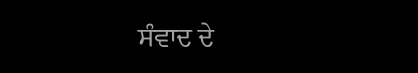ਸੰਵਾਦ ਦੇ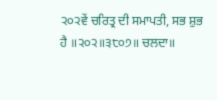੨੦੨ਵੇਂ ਚਰਿਤ੍ਰ ਦੀ ਸਮਾਪਤੀ, ਸਭ ਸ਼ੁਭ ਹੈ ॥੨੦੨॥੩੮੦੭॥ ਚਲਦਾ॥